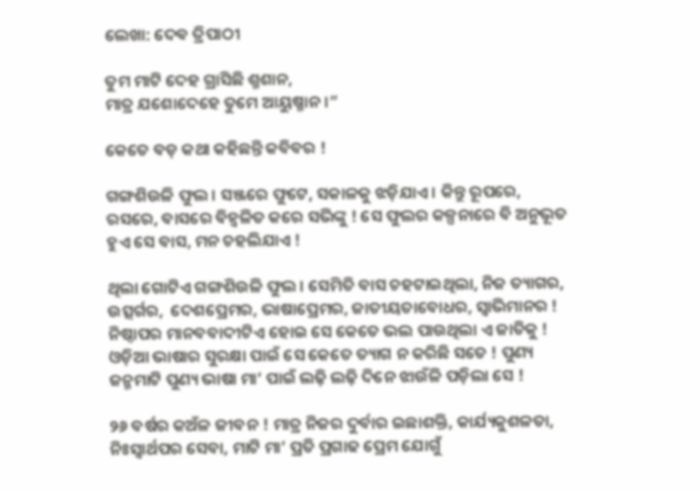ଲେଖା: ଦେଵ ତ୍ରିପାଠୀ

ତୁମ ମାଟି ଦେହ ଗ୍ରାସିଛି ଶ୍ମଶାନ,
ମାତ୍ର ଯଶୋଦେହେ ତୁମେ ଆୟୁଷ୍ମାନ ।”

କେତେ ବଡ଼ କଥା କହିଛନ୍ତି କବିବର !

ଗଙ୍ଗଶିଉଳି ଫୁଲ । ସଞ୍ଜରେ ଫୁଟେ, ସକାଳକୁ ଝଡ଼ିଯାଏ । କିନ୍ତୁ ରୂପରେ, ରସରେ, ବାସରେ ବିହ୍ଵଳିତ କରେ ସଭିଙ୍କୁ ! ସେ ଫୁଲର କଳ୍ପନାରେ ବି ଅନୁଭୂତ ହୁଏ ସେ ବାସ, ମନ ଚହଲିଯାଏ !

ଥିଲା ଗୋଟିଏ ଗଙ୍ଗଶିଉଳି ଫୁଲ । ସେମିତି ବାସ ଚହଟାଇଥିଲା, ନିଜ ତ୍ୟାଗର, ଉତ୍ସର୍ଗର,  ଦେଶପ୍ରେମର, ଭାଷାପ୍ରେମର, ଜାତୀୟତାବୋଧର, ସ୍ବାଭିମାନର ! ନିଷ୍ଠାପର ମାନବବାଦୀଟିଏ ହୋଇ ସେ କେତେ ଭଲ ପାଉଥିଲା ଏ ଜାତିକୁ ! ଓଡ଼ିଆ ଭାଷାର ସୁରକ୍ଷା ପାଇଁ ସେ କେତେ ତ୍ୟାଗ ନ କରିଛି ସତେ ! ପୁଣ୍ୟ ଜନ୍ମମାଟି ପୁଣ୍ୟ ଭାଷା ମା’ ପାଇଁ ଲଢ଼ି ଲଢ଼ି ଦିନେ ଝାଉଁଳି ପଡ଼ିଲା ସେ !

୨୬ ବର୍ଷର କଅଁଳ ଜୀବନ ! ମାତ୍ର ନିଜର ଦୁର୍ବାର ଇଛାଶକ୍ତି, କାର୍ଯ୍ୟକୁଶଳତା, ନିଃସ୍ଵାର୍ଥପର ସେବା, ମାଟି ମା’ ପ୍ରତି ପ୍ରଗାଢ ପ୍ରେମ ଯୋଗୁଁ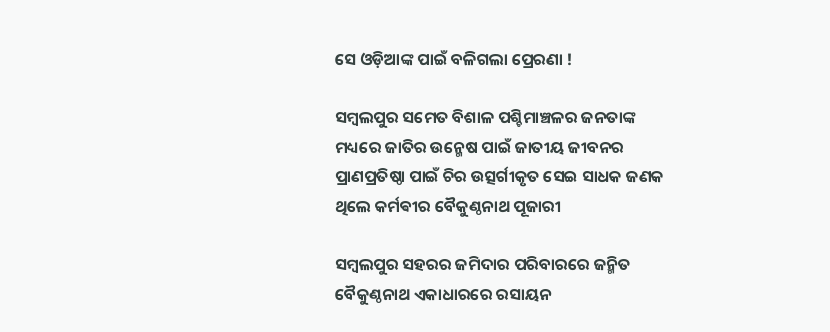ସେ ଓଡ଼ିଆଙ୍କ ପାଇଁ ବଳିଗଲା ପ୍ରେରଣା !

ସମ୍ବଲପୁର ସମେତ ବିଶାଳ ପଶ୍ଚିମାଞ୍ଚଳର ଜନତାଙ୍କ ମଧ୍ୟରେ ଜାତିର ଉନ୍ମେଷ ପାଇଁ ଜାତୀୟ ଜୀବନର ପ୍ରାଣପ୍ରତିଷ୍ଠା ପାଇଁ ଚିର ଉତ୍ସର୍ଗୀକୃତ ସେଇ ସାଧକ ଜଣକ ଥିଲେ କର୍ମଵୀର ବୈକୁଣ୍ଠନାଥ ପୂଜାରୀ

ସମ୍ବଲପୁର ସହରର ଜମିଦାର ପରିବାରରେ ଜନ୍ମିତ ବୈକୁଣ୍ଠନାଥ ଏକାଧାରରେ ରସାୟନ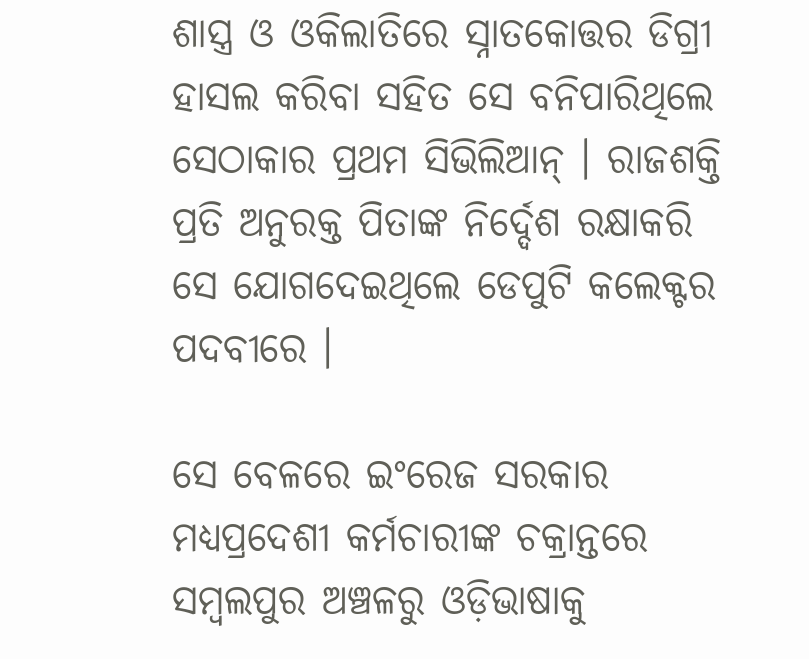ଶାସ୍ତ୍ର ଓ ଓକିଲାତିରେ ସ୍ନାତକୋତ୍ତର ଡିଗ୍ରୀ ହାସଲ କରିବା ସହିତ ସେ ବନିପାରିଥିଲେ ସେଠାକାର ପ୍ରଥମ ସିଭିଲିଆନ୍ । ରାଜଶକ୍ତି ପ୍ରତି ଅନୁରକ୍ତ ପିତାଙ୍କ ନିର୍ଦ୍ଦେଶ ରକ୍ଷାକରି ସେ ଯୋଗଦେଇଥିଲେ ଡେପୁଟି କଲେକ୍ଟର ପଦବୀରେ ।

ସେ ବେଳରେ ଇଂରେଜ ସରକାର ମଧ୍ୟପ୍ରଦେଶୀ କର୍ମଚାରୀଙ୍କ ଚକ୍ରାନ୍ତରେ ସମ୍ବଲପୁର ଅଞ୍ଚଳରୁ ଓଡ଼ିଭାଷାକୁ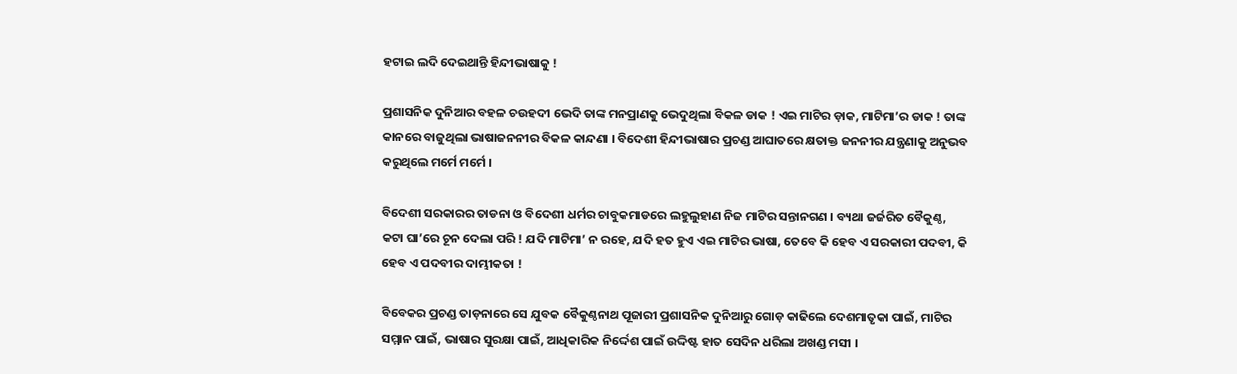ହଟାଇ ଲଦି ଦେଇଥାନ୍ତି ହିନ୍ଦୀଭାଷାକୁ !

ପ୍ରଶାସନିକ ଦୁନିଆର ବହଳ ଚଉହଦୀ ଭେଦି ତାଙ୍କ ମନପ୍ରାଣକୁ ଭେଦୁଥିଲା ବିକଳ ଡାକ ! ଏଇ ମାଟିର ଡ଼ାକ, ମାଟିମା’ର ଡାକ ! ତାଙ୍କ କାନରେ ବାଜୁଥିଲା ଭାଷାଜନନୀର ବିକଳ କାନ୍ଦଣା । ବିଦେଶୀ ହିନ୍ଦୀଭାଷାର ପ୍ରଚଣ୍ଡ ଆଘାତରେ କ୍ଷତାକ୍ତ ଜନନୀର ଯନ୍ତ୍ରଣାକୁ ଅନୁଭବ କରୁଥିଲେ ମର୍ମେ ମର୍ମେ ।

ବିଦେଶୀ ସରକାରର ତାଡନା ଓ ବିଦେଶୀ ଧର୍ମର ଚାବୁକମାଡରେ ଲହୁଲୁହାଣ ନିଜ ମାଟିର ସନ୍ତାନଗଣ । ବ୍ୟଥା ଜର୍ଜରିତ ବୈକୁଣ୍ଠ, କଟା ଘା’ରେ ଚୂନ ଦେଲା ପରି ! ଯଦି ମାଟିମା’ ନ ରହେ, ଯଦି ହତ ହୁଏ ଏଇ ମାଟିର ଭାଷା, ତେବେ କି ହେବ ଏ ସରକାରୀ ପଦବୀ, କି ହେବ ଏ ପଦବୀର ଦାମ୍ଭୀକତା !

ବିବେକର ପ୍ରଚଣ୍ଡ ତାଡ଼ନାରେ ସେ ଯୁବକ ବୈକୁଣ୍ଠନାଥ ପୂଜାରୀ ପ୍ରଶାସନିକ ଦୁନିଆରୁ ଗୋଡ଼ କାଢିଲେ ଦେଶମାତୃକା ପାଇଁ, ମାଟିର ସମ୍ମାନ ପାଇଁ, ଭାଷାର ସୁରକ୍ଷା ପାଇଁ, ଆଧିକାରିକ ନିର୍ଦ୍ଦେଶ ପାଇଁ ଉଦ୍ଦିଷ୍ଟ ହାତ ସେଦିନ ଧରିଲା ଅଖଣ୍ଡ ମସୀ ।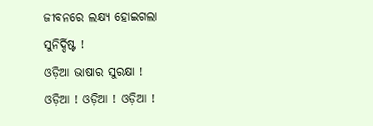ଜୀବନରେ ଲକ୍ଷ୍ୟ ହୋଇଗଲା ସୁନିର୍ଦ୍ଦିଷ୍ଟ !
ଓଡ଼ିଆ ଭାଷାର ସୁରକ୍ଷା !
ଓଡ଼ିଆ ! ଓଡ଼ିଆ ! ଓଡ଼ିଆ !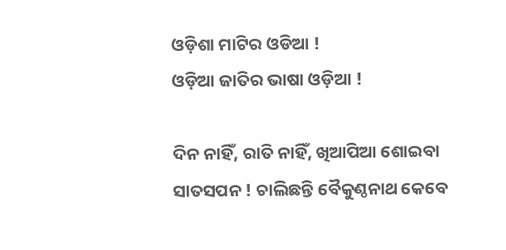ଓଡ଼ିଶା ମାଟିର ଓଡିଆ !
ଓଡ଼ିଆ ଜାତିର ଭାଷା ଓଡ଼ିଆ !

ଦିନ ନାହିଁ, ରାତି ନାହିଁ, ଖିଆପିଆ ଶୋଇବା ସାତସପନ ! ଚାଲିଛନ୍ତି ବୈକୁଣ୍ଠନାଥ କେବେ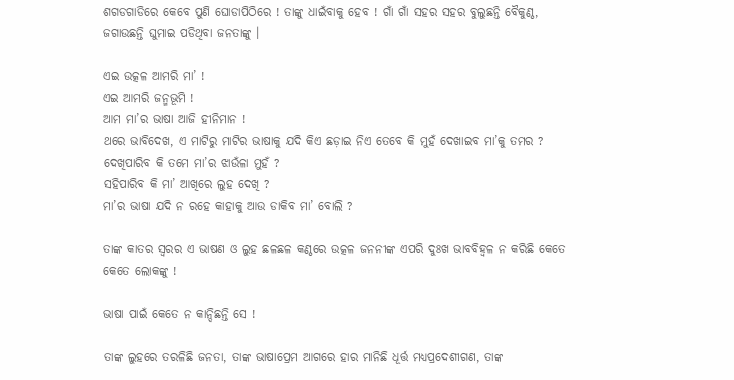ଶଗଡଗାଡିରେ କେବେ ପୁଣି ଘୋଡାପିଠିରେ ! ତାଙ୍କୁ ଧାଇଁବାକୁ ହେବ ! ଗାଁ ଗାଁ ସହର ସହର ବୁଲୁଛନ୍ତି ବୈକୁଣ୍ଠ, ଜଗାଉଛନ୍ତି ଘୁମାଇ ପଡିଥିବା ଜନତାଙ୍କୁ ।

ଏଇ ଉତ୍କଳ ଆମରି ମା’ !
ଏଇ ଆମରି ଜନ୍ମଭୂମି !
ଆମ ମା’ର ଭାଷା ଆଜି ହୀନିମାନ !
ଥରେ ଭାବିଦେଖ, ଏ ମାଟିରୁ ମାଟିର ଭାଷାକୁ ଯଦି କିଏ ଛଡ଼ାଇ ନିଏ ତେବେ କି ମୁହଁ ଦେଖାଇବ ମା’କୁ ତମର ?
ଦେଖିପାରିବ କି ତମେ ମା’ର ଝାଉଁଳା ମୁହଁ ?
ସହିପାରିବ କି ମା’ ଆଖିରେ ଲୁହ ଦେଖି ?
ମା’ର ଭାଷା ଯଦି ନ ରହେ କାହାକୁ ଆଉ ଡାକିବ ମା’ ବୋଲି ?

ତାଙ୍କ କାତର ସ୍ବରର ଏ ଭାଷଣ ଓ ଲୁହ ଛଳଛଳ କଣ୍ଠରେ ଉତ୍କଳ ଜନନୀଙ୍କ ଏପରି ଦୁଃଖ ଭାବବିହ୍ୱଳ ନ କରିଛି କେତେ କେତେ ଲୋକଙ୍କୁ !

ଭାଷା ପାଇଁ କେତେ ନ କାନ୍ଦିଛନ୍ତି ସେ !

ତାଙ୍କ ଲୁହରେ ତରଳିଛି ଜନତା, ତାଙ୍କ ଭାଷାପ୍ରେମ ଆଗରେ ହାର ମାନିଛି ଧୂର୍ତ୍ତ ମଧ୍ୟପ୍ରଦେଶୀଗଣ, ତାଙ୍କ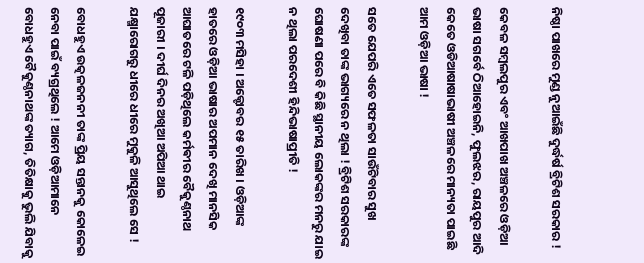ନିଷ୍ଠା ପାଖରେ ମୁଣ୍ଡ ନୁଆଇଁଛି ଦୁର୍ଦ୍ଧର୍ଷ ବ୍ରିଟିଶ ସରକାର !

କେବଳ ସମ୍ବଲପୁର ଏବଂ ଆଖପାଖ ଅଞ୍ଚଳରେ ଓଡ଼ିଆ ଭାଷା ସଗର୍ବେ ଠିଆହୋଇନି, ଫୁଲଝର, ରାୟପୁର ଆଦି କେତେ ଓଡିଆଷାଷାଭାଷୀ ଅଞ୍ଚଳରେ ମାନ୍ୟତା ପାଇଛି ଆମ ଓଡ଼ିଆ ଭାଷା !

ସତେ ଯେପରି ଏତେ ସଫଳତା ସାଉଁଟିବାର ସୁଖ ଦେଖିବା ତାଙ୍କ ଭାଗ୍ୟରେ ନ ଥିଲା ! ବ୍ରିଟିଶ ସରକାରଙ୍କ ଘୋଷଣା ପରେ ବି କିଛି ସ୍ଥାନୀୟ ଲୋକଙ୍କର ମନରୁ ଯାଇ ନ ଥିଲା ପରଦେଶୀ ହିନ୍ଦିଭାଷାପ୍ରୀତି !

୧୯୦୩ ମସିହା । ଅକ୍ଟୋବର ୧୫ ତାରିଖ । ଓଡ଼ିଆଙ୍କ ହାତରେ ଓଡ଼ିଆ ଭାଷାର ଅପମାନ ଦେଖି ମାନସିକ ଆଘାତରେ ଟଳି ପଡ଼ିଥିଲେ କର୍ମଵୀର ବୈକୁଣ୍ଠନାଥ ପୂଜାରୀ । ଦୀର୍ଘ ଦିନର ଅଖିଆ ଅପିଆ ଥାଇ ଯକ୍ଷ୍ମାରୋଗରୁ ଧୀରେ ଧୀରେ ମୁକୁଳି ଆସୁଥିଲେ ସେ !

ବୋଧହୁଏ ଉତ୍କଳଜନନୀ ତାଙ୍କ ପ୍ରିୟ ସନ୍ତାନକୁ କୋଳେଇ ନେବା ପାଇଁ ବ୍ୟଗ୍ରଥିଲେ ! ଆମେ ଓଡ଼ିଆମାନେ ବୋଧହୁଏ ବୈକୁଣ୍ଠନାଥଙ୍କ ତ୍ୟାଗ, ତିତିକ୍ଷାକୁ ଭୁଲି ଯିବାକୁ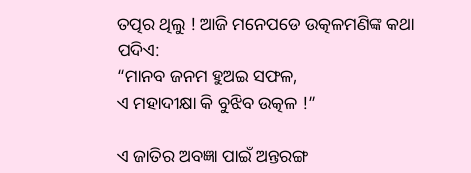ତତ୍ପର ଥିଲୁ ! ଆଜି ମନେପଡେ ଉତ୍କଳମଣିଙ୍କ କଥା ପଦିଏ:
“ମାନବ ଜନମ ହୁଅଇ ସଫଳ,
ଏ ମହାଦୀକ୍ଷା କି ବୁଝିବ ଉତ୍କଳ !”

ଏ ଜାତିର ଅବଜ୍ଞା ପାଇଁ ଅନ୍ତରଙ୍ଗ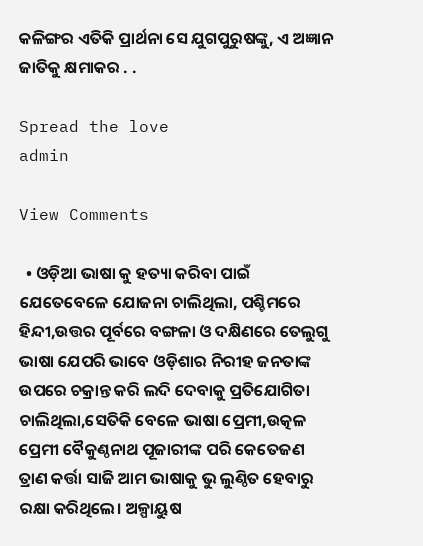କଳିଙ୍ଗର ଏତିକି ପ୍ରାର୍ଥନା ସେ ଯୁଗପୁରୁଷଙ୍କୁ, ଏ ଅଜ୍ଞାନ ଜାତିକୁ କ୍ଷମାକର . .

Spread the love
admin

View Comments

  • ଓଡ଼ିଆ ଭାଷା କୁ ହତ୍ୟା କରିବା ପାଇଁ ଯେତେବେଳେ ଯୋଜନା ଚାଲିଥିଲା, ପଶ୍ଚିମରେ ହିନ୍ଦୀ,ଉତ୍ତର ପୂର୍ବରେ ବଙ୍ଗଳା ଓ ଦକ୍ଷିଣରେ ତେଲୁଗୁ ଭାଷା ଯେପରି ଭାବେ ଓଡ଼ିଶାର ନିରୀହ ଜନତାଙ୍କ ଉପରେ ଚକ୍ରାନ୍ତ କରି ଲଦି ଦେବାକୁ ପ୍ରତିଯୋଗିତା ଚାଲିଥିଲା,ସେତିକି ବେଳେ ଭାଷା ପ୍ରେମୀ,ଉତ୍କଳ ପ୍ରେମୀ ବୈକୁଣ୍ଠନାଥ ପୂଜାରୀଙ୍କ ପରି କେତେଜଣ ତ୍ରାଣ କର୍ତ୍ତା ସାଜି ଆମ ଭାଷାକୁ ଭୁ ଲୁଣ୍ଠିତ ହେବାରୁ ରକ୍ଷା କରିଥିଲେ। ଅଳ୍ପାୟୁଷ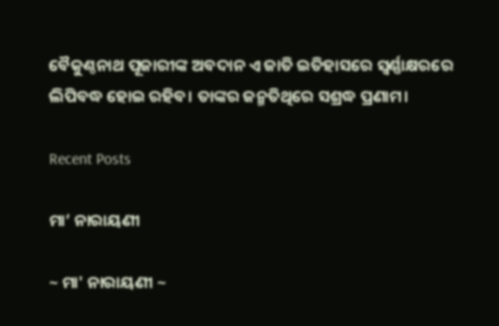ବୈକୁଣ୍ଠନାଥ ପୂଜାରୀଙ୍କ ଅବଦାନ ଏ ଜାତି ଇତିହାସରେ ସ୍ବର୍ଣ୍ଣାକ୍ଷରରେ ଲିପିବଦ୍ଧ ହୋଇ ରହିବ। ତାଙ୍କର ଜନ୍ମତିଥିରେ ସଶ୍ରଦ୍ଧ ପ୍ରଣାମ।

Recent Posts

ମା’ ନାରାୟଣୀ

~ ମା' ନାରାୟଣୀ ~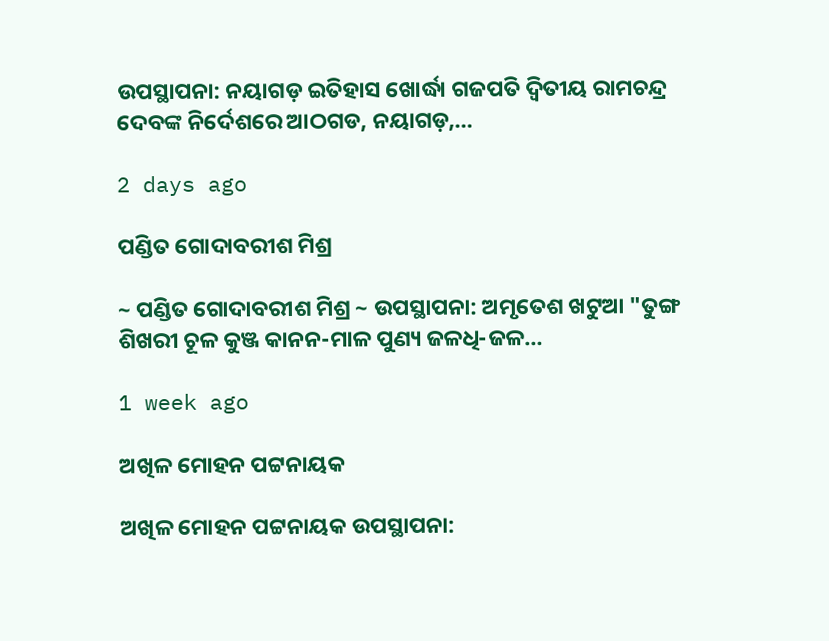ଉପସ୍ଥାପନା: ନୟାଗଡ଼ ଇତିହାସ ଖୋର୍ଦ୍ଧା ଗଜପତି ଦ୍ୱିତୀୟ ରାମଚନ୍ଦ୍ର ଦେବଙ୍କ ନିର୍ଦେଶରେ ଆଠଗଡ, ନୟାଗଡ଼,…

2 days ago

ପଣ୍ଡିତ ଗୋଦାବରୀଶ ମିଶ୍ର

~ ପଣ୍ଡିତ ଗୋଦାବରୀଶ ମିଶ୍ର ~ ଉପସ୍ଥାପନା: ଅମୃତେଶ ଖଟୁଆ "ତୁଙ୍ଗ ଶିଖରୀ ଚୂଳ କୁଞ୍ଜ କାନନ-ମାଳ ପୁଣ୍ୟ ଜଳଧି-ଜଳ…

1 week ago

ଅଖିଳ ମୋହନ ପଟ୍ଟନାୟକ

ଅଖିଳ ମୋହନ ପଟ୍ଟନାୟକ ଉପସ୍ଥାପନା: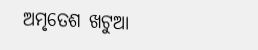ଅମୃତେଶ ଖଟୁଆ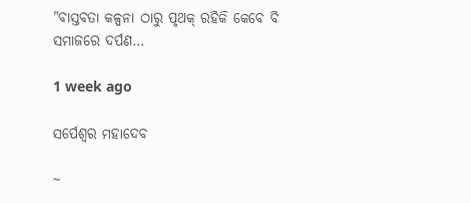"ବାସ୍ତବତା କଳ୍ପନା ଠାରୁ ପୃଥକ୍ ରହିକି କେବେ ବି ସମାଜରେ ଦର୍ପଣ…

1 week ago

ସର୍ପେଶ୍ୱର ମହାଦେବ

~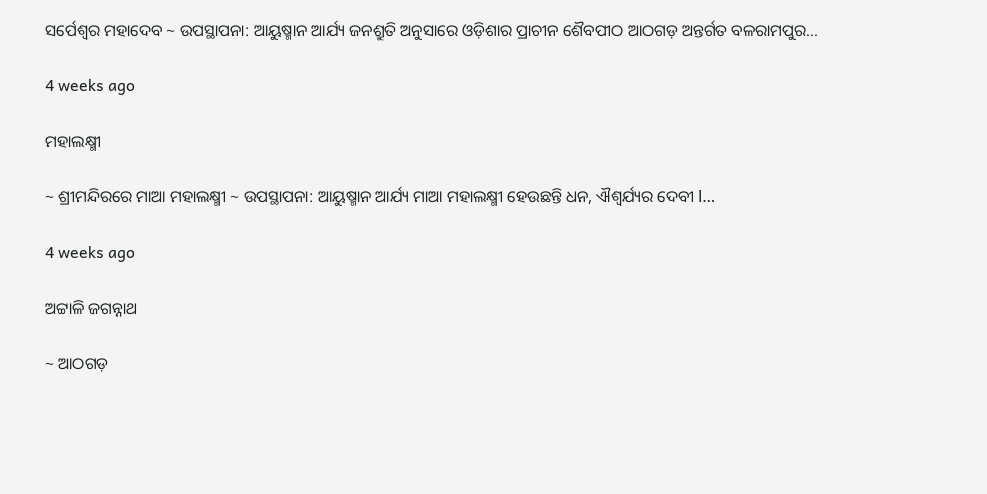ସର୍ପେଶ୍ୱର ମହାଦେବ ~ ଉପସ୍ଥାପନା: ଆୟୁଷ୍ମାନ ଆର୍ଯ୍ୟ ଜନଶ୍ରୁତି ଅନୁସାରେ ଓଡ଼ିଶାର ପ୍ରାଚୀନ ଶୈବପୀଠ ଆଠଗଡ଼ ଅନ୍ତର୍ଗତ ବଳରାମପୁର…

4 weeks ago

ମହାଲକ୍ଷ୍ମୀ

~ ଶ୍ରୀମନ୍ଦିରରେ ମାଆ ମହାଲକ୍ଷ୍ମୀ ~ ଉପସ୍ଥାପନା: ଆୟୁଷ୍ମାନ ଆର୍ଯ୍ୟ ମାଆ ମହାଲକ୍ଷ୍ମୀ ହେଉଛନ୍ତି ଧନ, ଐଶ୍ୱର୍ଯ୍ୟର ଦେବୀ l…

4 weeks ago

ଅଟ୍ଟାଳି ଜଗନ୍ନାଥ

~ ଆଠଗଡ଼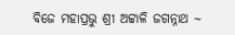ବିଜେ ମହାପ୍ରଭୁ ଶ୍ରୀ ଅଟ୍ଟାଳି ଜଗନ୍ନାଥ ~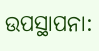ଉପସ୍ଥାପନା: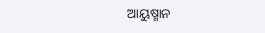ଆୟୁଷ୍ମାନ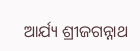ଆର୍ଯ୍ୟ ଶ୍ରୀଜଗନ୍ନାଥ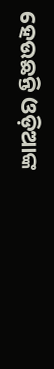ହେଉଛନ୍ତି ଓଡ଼ିଆଙ୍କ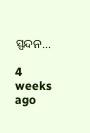ସ୍ପନ୍ଦନ…

4 weeks ago